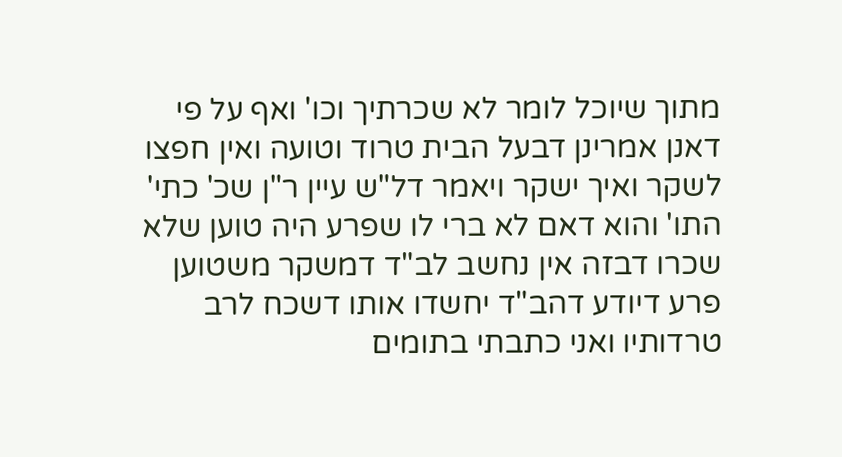מתוך שיוכל לומר לא שכרתיך וכו' ואף על פי דאנן אמרינן דבעל הבית טרוד וטועה ואין חפצו לשקר ואיך ישקר ויאמר דל"ש עיין ר"ן שכ' כתי' התו' והוא דאם לא ברי לו שפרע היה טוען שלא שכרו דבזה אין נחשב לב"ד דמשקר משטוען פרע דיודע דהב"ד יחשדו אותו דשכח לרב טרדותיו ואני כתבתי בתומים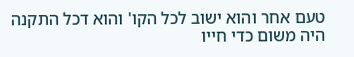טעם אחר והוא ישוב לכל הקו' והוא דכל התקנה היה משום כדי חייו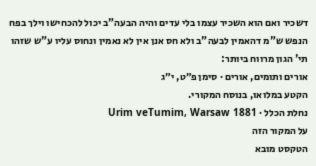דשכיר ואם הוא השכיר עצמו בלי עדים והיה הבעה"ב יכול להכחישו וילך בפח הנפש ש"מ דהאמין לבעה"ב ולא חס אנן אין לא נאמין ונחוס עליו ע"ש שזהו תי' הגון מרווח ביותר:
אורים ותומים, אורים · סימן פ״ט, י״ג
הקטע במלואו, בנוסח המקורי.
נחלת הכלל · Urim veTumim, Warsaw 1881
על המקור הזה
הטקסט מובא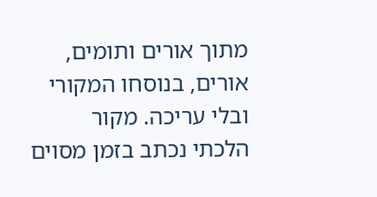מתוך אורים ותומים, אורים, בנוסחו המקורי ובלי עריכה. מקור הלכתי נכתב בזמן מסוים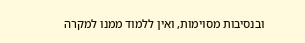ובנסיבות מסוימות, ואין ללמוד ממנו למקרה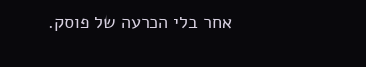אחר בלי הכרעה של פוסק.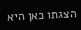הצגתו כאן היא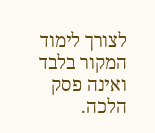לצורך לימוד המקור בלבד ואינה פסק הלכה.